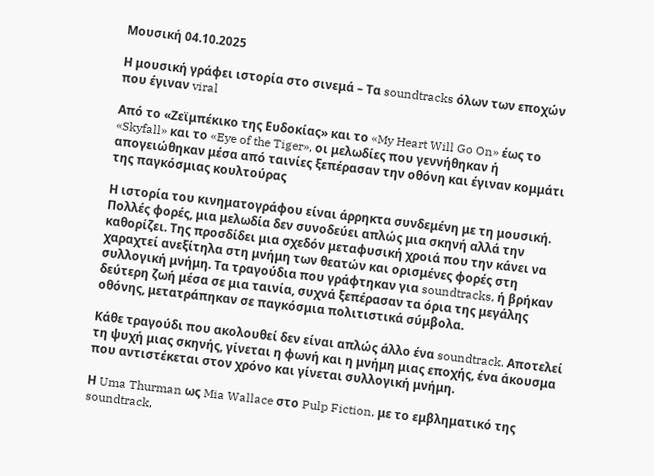Μουσική 04.10.2025

Η μουσική γράφει ιστορία στο σινεμά – Τα soundtracks όλων των εποχών που έγιναν viral

Από το «Ζεϊμπέκικο της Ευδοκίας» και το «My Heart Will Go On» έως το «Skyfall» και το «Eye of the Tiger», οι μελωδίες που γεννήθηκαν ή απογειώθηκαν μέσα από ταινίες ξεπέρασαν την οθόνη και έγιναν κομμάτι της παγκόσμιας κουλτούρας

Η ιστορία του κινηματογράφου είναι άρρηκτα συνδεμένη με τη μουσική. Πολλές φορές, μια μελωδία δεν συνοδεύει απλώς μια σκηνή αλλά την καθορίζει. Της προσδίδει μια σχεδόν μεταφυσική χροιά που την κάνει να χαραχτεί ανεξίτηλα στη μνήμη των θεατών και ορισμένες φορές στη συλλογική μνήμη. Τα τραγούδια που γράφτηκαν για soundtracks, ή βρήκαν δεύτερη ζωή μέσα σε μια ταινία, συχνά ξεπέρασαν τα όρια της μεγάλης οθόνης, μετατράπηκαν σε παγκόσμια πολιτιστικά σύμβολα.

Κάθε τραγούδι που ακολουθεί δεν είναι απλώς άλλο ένα soundtrack. Αποτελεί τη ψυχή μιας σκηνής, γίνεται η φωνή και η μνήμη μιας εποχής, ένα άκουσμα που αντιστέκεται στον χρόνο και γίνεται συλλογική μνήμη.

Η Uma Thurman ως Mia Wallace στο Pulp Fiction, με το εμβληματικό της soundtrack,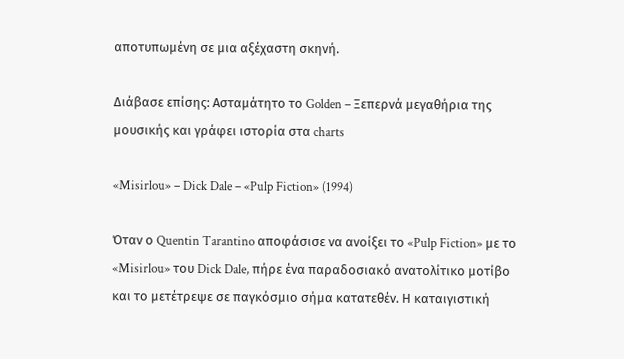αποτυπωμένη σε μια αξέχαστη σκηνή.

Διάβασε επίσης: Ασταμάτητο το Golden – Ξεπερνά μεγαθήρια της μουσικής και γράφει ιστορία στα charts

«Misirlou» – Dick Dale – «Pulp Fiction» (1994)

Όταν ο Quentin Tarantino αποφάσισε να ανοίξει το «Pulp Fiction» με το «Misirlou» του Dick Dale, πήρε ένα παραδοσιακό ανατολίτικο μοτίβο και το μετέτρεψε σε παγκόσμιο σήμα κατατεθέν. Η καταιγιστική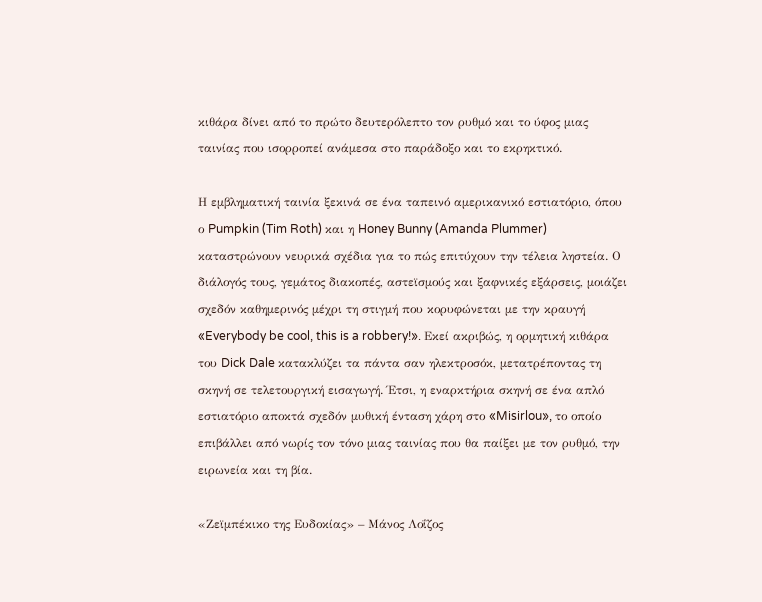κιθάρα δίνει από το πρώτο δευτερόλεπτο τον ρυθμό και το ύφος μιας ταινίας που ισορροπεί ανάμεσα στο παράδοξο και το εκρηκτικό.

Η εμβληματική ταινία ξεκινά σε ένα ταπεινό αμερικανικό εστιατόριο, όπου ο Pumpkin (Tim Roth) και η Honey Bunny (Amanda Plummer) καταστρώνουν νευρικά σχέδια για το πώς επιτύχουν την τέλεια ληστεία. Ο διάλογός τους, γεμάτος διακοπές, αστεϊσμούς και ξαφνικές εξάρσεις, μοιάζει σχεδόν καθημερινός μέχρι τη στιγμή που κορυφώνεται με την κραυγή «Everybody be cool, this is a robbery!». Εκεί ακριβώς, η ορμητική κιθάρα του Dick Dale κατακλύζει τα πάντα σαν ηλεκτροσόκ, μετατρέποντας τη σκηνή σε τελετουργική εισαγωγή. Έτσι, η εναρκτήρια σκηνή σε ένα απλό εστιατόριο αποκτά σχεδόν μυθική ένταση χάρη στο «Misirlou», το οποίο επιβάλλει από νωρίς τον τόνο μιας ταινίας που θα παίξει με τον ρυθμό, την ειρωνεία και τη βία.

«Ζεϊμπέκικο της Ευδοκίας» – Μάνος Λοΐζος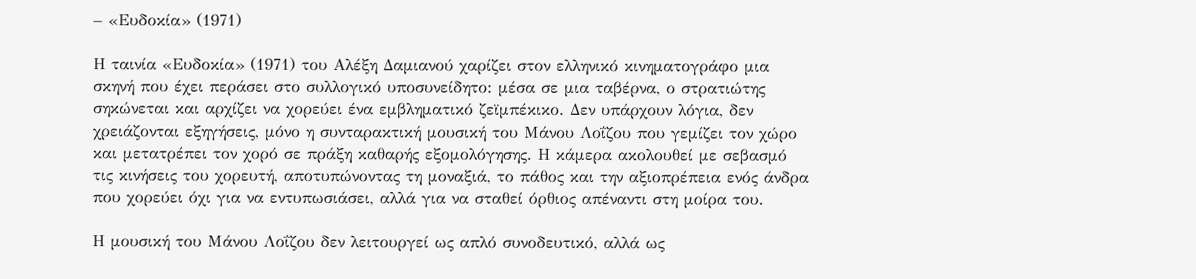– «Ευδοκία» (1971)

Η ταινία «Ευδοκία» (1971) του Αλέξη Δαμιανού χαρίζει στον ελληνικό κινηματογράφο μια σκηνή που έχει περάσει στο συλλογικό υποσυνείδητο: μέσα σε μια ταβέρνα, ο στρατιώτης σηκώνεται και αρχίζει να χορεύει ένα εμβληματικό ζεϊμπέκικο. Δεν υπάρχουν λόγια, δεν χρειάζονται εξηγήσεις, μόνο η συνταρακτική μουσική του Μάνου Λοΐζου που γεμίζει τον χώρο και μετατρέπει τον χορό σε πράξη καθαρής εξομολόγησης. Η κάμερα ακολουθεί με σεβασμό τις κινήσεις του χορευτή, αποτυπώνοντας τη μοναξιά, το πάθος και την αξιοπρέπεια ενός άνδρα που χορεύει όχι για να εντυπωσιάσει, αλλά για να σταθεί όρθιος απέναντι στη μοίρα του.

Η μουσική του Μάνου Λοΐζου δεν λειτουργεί ως απλό συνοδευτικό, αλλά ως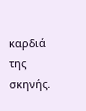καρδιά της σκηνής.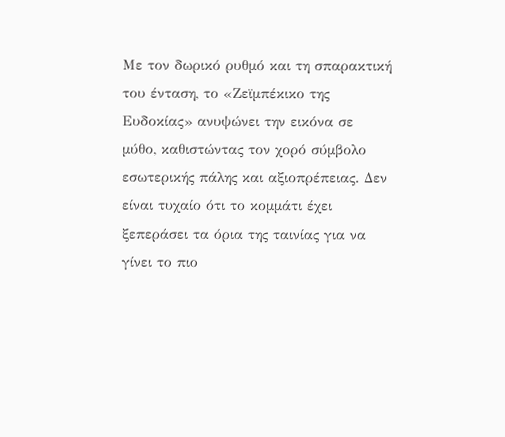Με τον δωρικό ρυθμό και τη σπαρακτική του ένταση, το «Ζεϊμπέκικο της Ευδοκίας» ανυψώνει την εικόνα σε μύθο, καθιστώντας τον χορό σύμβολο εσωτερικής πάλης και αξιοπρέπειας. Δεν είναι τυχαίο ότι το κομμάτι έχει ξεπεράσει τα όρια της ταινίας για να γίνει το πιο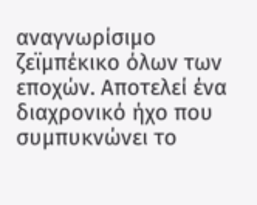αναγνωρίσιμο ζεϊμπέκικο όλων των εποχών. Αποτελεί ένα διαχρονικό ήχο που συμπυκνώνει το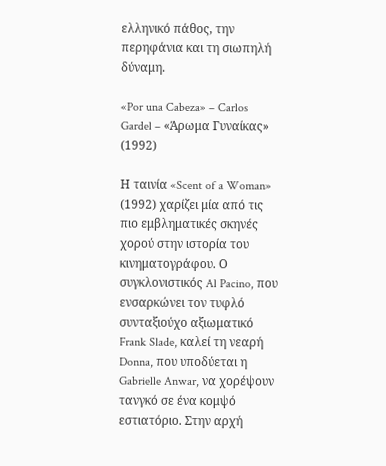ελληνικό πάθος, την περηφάνια και τη σιωπηλή δύναμη.

«Por una Cabeza» – Carlos Gardel – «Άρωμα Γυναίκας» (1992)

Η ταινία «Scent of a Woman» (1992) χαρίζει μία από τις πιο εμβληματικές σκηνές χορού στην ιστορία του κινηματογράφου. Ο συγκλονιστικός Al Pacino, που ενσαρκώνει τον τυφλό συνταξιούχο αξιωματικό Frank Slade, καλεί τη νεαρή Donna, που υποδύεται η Gabrielle Anwar, να χορέψουν τανγκό σε ένα κομψό εστιατόριο. Στην αρχή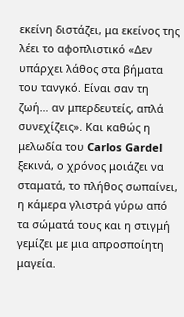εκείνη διστάζει, μα εκείνος της λέει το αφοπλιστικό «Δεν υπάρχει λάθος στα βήματα του τανγκό. Είναι σαν τη ζωή… αν μπερδευτείς, απλά συνεχίζεις». Και καθώς η μελωδία του Carlos Gardel ξεκινά, ο χρόνος μοιάζει να σταματά, το πλήθος σωπαίνει, η κάμερα γλιστρά γύρω από τα σώματά τους και η στιγμή γεμίζει με μια απροσποίητη μαγεία.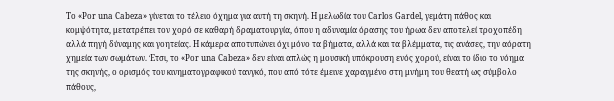Το «Por una Cabeza» γίνεται το τέλειο όχημα για αυτή τη σκηνή. Η μελωδία του Carlos Gardel, γεμάτη πάθος και κομψότητα, μετατρέπει τον χορό σε καθαρή δραματουργία, όπου η αδυναμία όρασης του ήρωα δεν αποτελεί τροχοπέδη αλλά πηγή δύναμης και γοητείας. Η κάμερα αποτυπώνει όχι μόνο τα βήματα, αλλά και τα βλέμματα, τις ανάσες, την αόρατη χημεία των σωμάτων. Έτσι, το «Por una Cabeza» δεν είναι απλώς η μουσική υπόκρουση ενός χορού, είναι το ίδιο το νόημα της σκηνής, ο ορισμός του κινηματογραφικού τανγκό, που από τότε έμεινε χαραγμένο στη μνήμη του θεατή ως σύμβολο πάθους,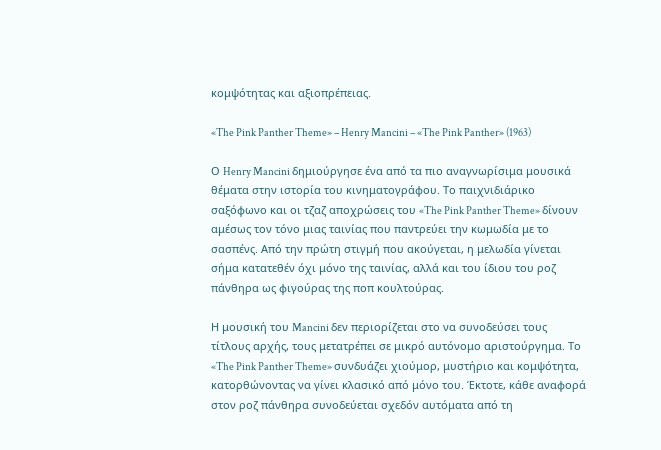κομψότητας και αξιοπρέπειας.

«The Pink Panther Theme» – Henry Mancini – «The Pink Panther» (1963)

Ο Henry Mancini δημιούργησε ένα από τα πιο αναγνωρίσιμα μουσικά θέματα στην ιστορία του κινηματογράφου. Το παιχνιδιάρικο σαξόφωνο και οι τζαζ αποχρώσεις του «The Pink Panther Theme» δίνουν αμέσως τον τόνο μιας ταινίας που παντρεύει την κωμωδία με το σασπένς. Από την πρώτη στιγμή που ακούγεται, η μελωδία γίνεται σήμα κατατεθέν όχι μόνο της ταινίας, αλλά και του ίδιου του ροζ πάνθηρα ως φιγούρας της ποπ κουλτούρας.

Η μουσική του Mancini δεν περιορίζεται στο να συνοδεύσει τους τίτλους αρχής, τους μετατρέπει σε μικρό αυτόνομο αριστούργημα. Το «The Pink Panther Theme» συνδυάζει χιούμορ, μυστήριο και κομψότητα, κατορθώνοντας να γίνει κλασικό από μόνο του. Έκτοτε, κάθε αναφορά στον ροζ πάνθηρα συνοδεύεται σχεδόν αυτόματα από τη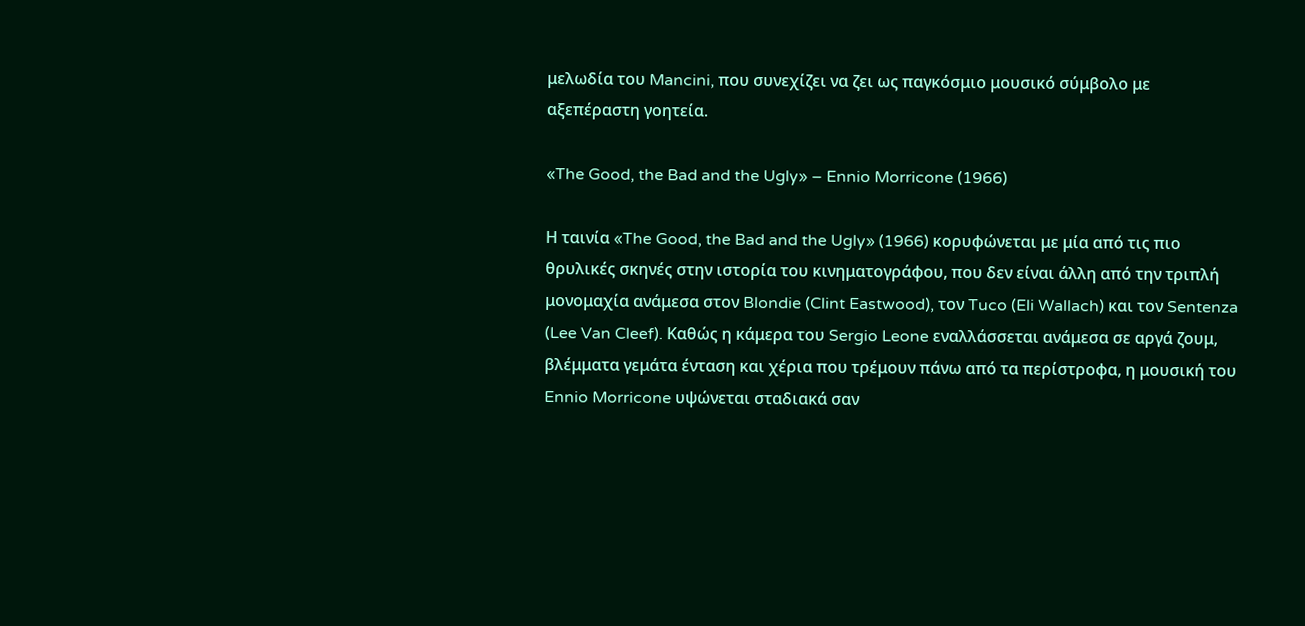μελωδία του Mancini, που συνεχίζει να ζει ως παγκόσμιο μουσικό σύμβολο με αξεπέραστη γοητεία.

«The Good, the Bad and the Ugly» – Ennio Morricone (1966)

Η ταινία «The Good, the Bad and the Ugly» (1966) κορυφώνεται με μία από τις πιο θρυλικές σκηνές στην ιστορία του κινηματογράφου, που δεν είναι άλλη από την τριπλή μονομαχία ανάμεσα στον Blondie (Clint Eastwood), τον Tuco (Eli Wallach) και τον Sentenza (Lee Van Cleef). Καθώς η κάμερα του Sergio Leone εναλλάσσεται ανάμεσα σε αργά ζουμ, βλέμματα γεμάτα ένταση και χέρια που τρέμουν πάνω από τα περίστροφα, η μουσική του Ennio Morricone υψώνεται σταδιακά σαν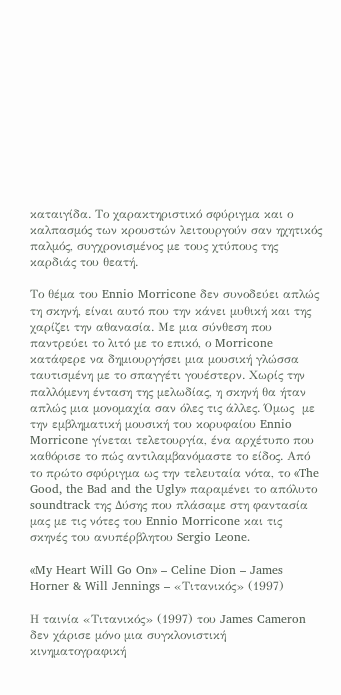καταιγίδα. Το χαρακτηριστικό σφύριγμα και ο καλπασμός των κρουστών λειτουργούν σαν ηχητικός παλμός, συγχρονισμένος με τους χτύπους της καρδιάς του θεατή.

Το θέμα του Ennio Morricone δεν συνοδεύει απλώς τη σκηνή, είναι αυτό που την κάνει μυθική και της χαρίζει την αθανασία. Με μια σύνθεση που παντρεύει το λιτό με το επικό, ο Morricone κατάφερε να δημιουργήσει μια μουσική γλώσσα ταυτισμένη με το σπαγγέτι γουέστερν. Χωρίς την παλλόμενη ένταση της μελωδίας, η σκηνή θα ήταν απλώς μια μονομαχία σαν όλες τις άλλες. Όμως  με την εμβληματική μουσική του κορυφαίου Ennio Morricone γίνεται τελετουργία, ένα αρχέτυπο που καθόρισε το πώς αντιλαμβανόμαστε το είδος. Από το πρώτο σφύριγμα ως την τελευταία νότα, το «The Good, the Bad and the Ugly» παραμένει το απόλυτο soundtrack της Δύσης που πλάσαμε στη φαντασία μας με τις νότες του Ennio Morricone και τις σκηνές του ανυπέρβλητου Sergio Leone.

«My Heart Will Go On» – Celine Dion – James Horner & Will Jennings – «Τιτανικός» (1997)

Η ταινία «Τιτανικός» (1997) του James Cameron δεν χάρισε μόνο μια συγκλονιστική κινηματογραφική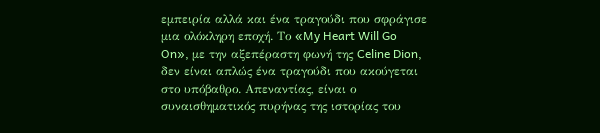εμπειρία αλλά και ένα τραγούδι που σφράγισε μια ολόκληρη εποχή. Το «My Heart Will Go On», με την αξεπέραστη φωνή της Celine Dion, δεν είναι απλώς ένα τραγούδι που ακούγεται στο υπόβαθρο. Απεναντίας, είναι ο συναισθηματικός πυρήνας της ιστορίας του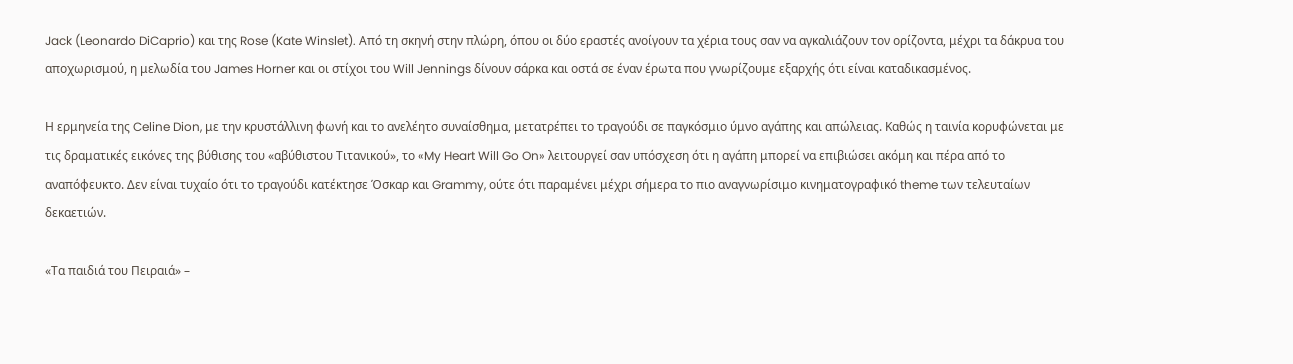Jack (Leonardo DiCaprio) και της Rose (Kate Winslet). Από τη σκηνή στην πλώρη, όπου οι δύο εραστές ανοίγουν τα χέρια τους σαν να αγκαλιάζουν τον ορίζοντα, μέχρι τα δάκρυα του αποχωρισμού, η μελωδία του James Horner και οι στίχοι του Will Jennings δίνουν σάρκα και οστά σε έναν έρωτα που γνωρίζουμε εξαρχής ότι είναι καταδικασμένος.

Η ερμηνεία της Celine Dion, με την κρυστάλλινη φωνή και το ανελέητο συναίσθημα, μετατρέπει το τραγούδι σε παγκόσμιο ύμνο αγάπης και απώλειας. Καθώς η ταινία κορυφώνεται με τις δραματικές εικόνες της βύθισης του «αβύθιστου Τιτανικού», το «My Heart Will Go On» λειτουργεί σαν υπόσχεση ότι η αγάπη μπορεί να επιβιώσει ακόμη και πέρα από το αναπόφευκτο. Δεν είναι τυχαίο ότι το τραγούδι κατέκτησε Όσκαρ και Grammy, ούτε ότι παραμένει μέχρι σήμερα το πιο αναγνωρίσιμο κινηματογραφικό theme των τελευταίων δεκαετιών.

«Τα παιδιά του Πειραιά» –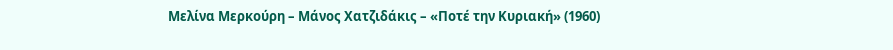Μελίνα Μερκούρη – Μάνος Χατζιδάκις – «Ποτέ την Κυριακή» (1960)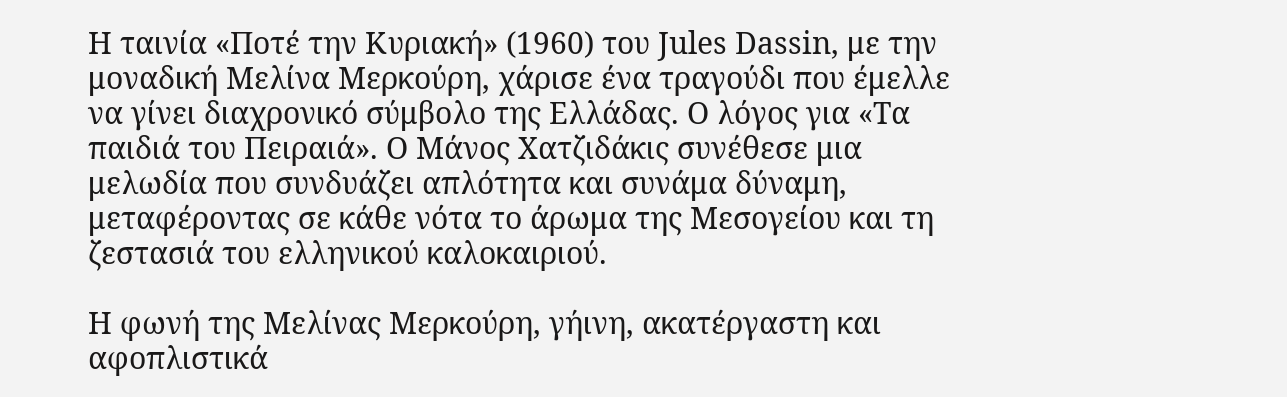Η ταινία «Ποτέ την Κυριακή» (1960) του Jules Dassin, με την μοναδική Μελίνα Μερκούρη, χάρισε ένα τραγούδι που έμελλε να γίνει διαχρονικό σύμβολο της Ελλάδας. Ο λόγος για «Τα παιδιά του Πειραιά». Ο Μάνος Χατζιδάκις συνέθεσε μια μελωδία που συνδυάζει απλότητα και συνάμα δύναμη, μεταφέροντας σε κάθε νότα το άρωμα της Μεσογείου και τη ζεστασιά του ελληνικού καλοκαιριού.

Η φωνή της Μελίνας Μερκούρη, γήινη, ακατέργαστη και αφοπλιστικά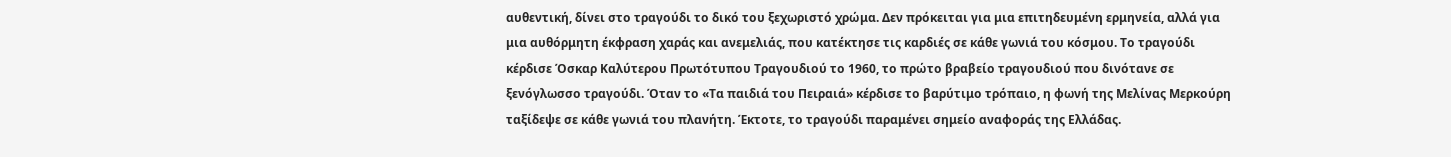αυθεντική, δίνει στο τραγούδι το δικό του ξεχωριστό χρώμα. Δεν πρόκειται για μια επιτηδευμένη ερμηνεία, αλλά για μια αυθόρμητη έκφραση χαράς και ανεμελιάς, που κατέκτησε τις καρδιές σε κάθε γωνιά του κόσμου. Το τραγούδι κέρδισε Όσκαρ Καλύτερου Πρωτότυπου Τραγουδιού το 1960, το πρώτο βραβείο τραγουδιού που δινότανε σε ξενόγλωσσο τραγούδι. Όταν το «Τα παιδιά του Πειραιά» κέρδισε το βαρύτιμο τρόπαιο, η φωνή της Μελίνας Μερκούρη ταξίδεψε σε κάθε γωνιά του πλανήτη. Έκτοτε, το τραγούδι παραμένει σημείο αναφοράς της Ελλάδας.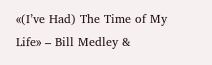«(I’ve Had) The Time of My Life» – Bill Medley &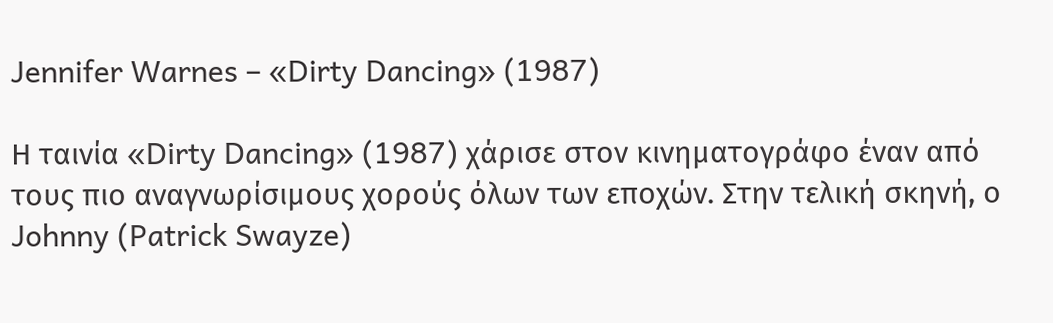Jennifer Warnes – «Dirty Dancing» (1987)

Η ταινία «Dirty Dancing» (1987) χάρισε στον κινηματογράφο έναν από τους πιο αναγνωρίσιμους χορούς όλων των εποχών. Στην τελική σκηνή, ο Johnny (Patrick Swayze)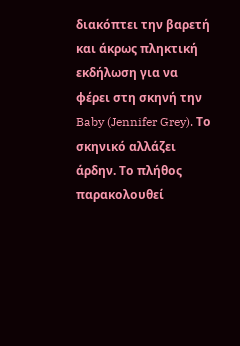διακόπτει την βαρετή και άκρως πληκτική εκδήλωση για να φέρει στη σκηνή την Baby (Jennifer Grey). Το σκηνικό αλλάζει άρδην. Το πλήθος παρακολουθεί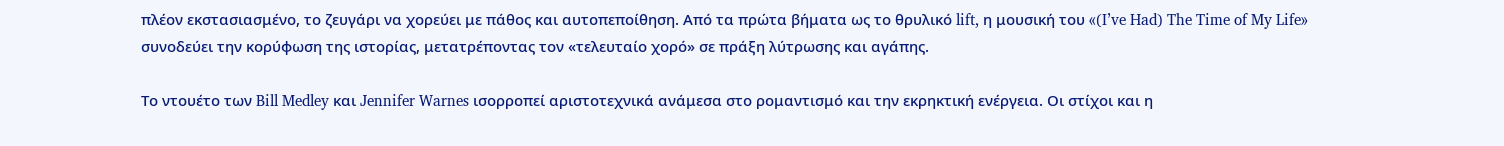πλέον εκστασιασμένο, το ζευγάρι να χορεύει με πάθος και αυτοπεποίθηση. Από τα πρώτα βήματα ως το θρυλικό lift, η μουσική του «(I’ve Had) The Time of My Life» συνοδεύει την κορύφωση της ιστορίας, μετατρέποντας τον «τελευταίο χορό» σε πράξη λύτρωσης και αγάπης.

Το ντουέτο των Bill Medley και Jennifer Warnes ισορροπεί αριστοτεχνικά ανάμεσα στο ρομαντισμό και την εκρηκτική ενέργεια. Οι στίχοι και η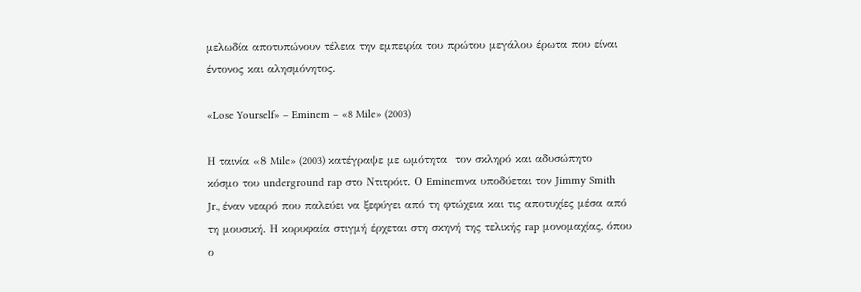μελωδία αποτυπώνουν τέλεια την εμπειρία του πρώτου μεγάλου έρωτα που είναι έντονος και αλησμόνητος.

«Lose Yourself» – Eminem – «8 Mile» (2003)

Η ταινία «8 Mile» (2003) κατέγραψε με ωμότητα  τον σκληρό και αδυσώπητο κόσμο του underground rap στο Ντιτρόιτ. Ο Eminemνα υποδύεται τον Jimmy Smith Jr., έναν νεαρό που παλεύει να ξεφύγει από τη φτώχεια και τις αποτυχίες μέσα από τη μουσική. Η κορυφαία στιγμή έρχεται στη σκηνή της τελικής rap μονομαχίας, όπου ο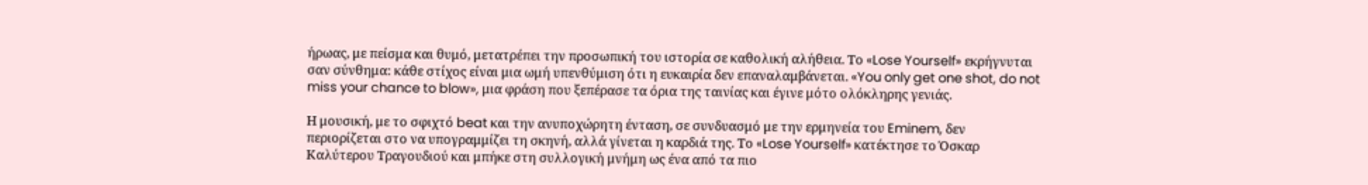ήρωας, με πείσμα και θυμό, μετατρέπει την προσωπική του ιστορία σε καθολική αλήθεια. Το «Lose Yourself» εκρήγνυται σαν σύνθημα: κάθε στίχος είναι μια ωμή υπενθύμιση ότι η ευκαιρία δεν επαναλαμβάνεται. «You only get one shot, do not miss your chance to blow», μια φράση που ξεπέρασε τα όρια της ταινίας και έγινε μότο ολόκληρης γενιάς.

Η μουσική, με το σφιχτό beat και την ανυποχώρητη ένταση, σε συνδυασμό με την ερμηνεία του Eminem, δεν περιορίζεται στο να υπογραμμίζει τη σκηνή, αλλά γίνεται η καρδιά της. Το «Lose Yourself» κατέκτησε το Όσκαρ Καλύτερου Τραγουδιού και μπήκε στη συλλογική μνήμη ως ένα από τα πιο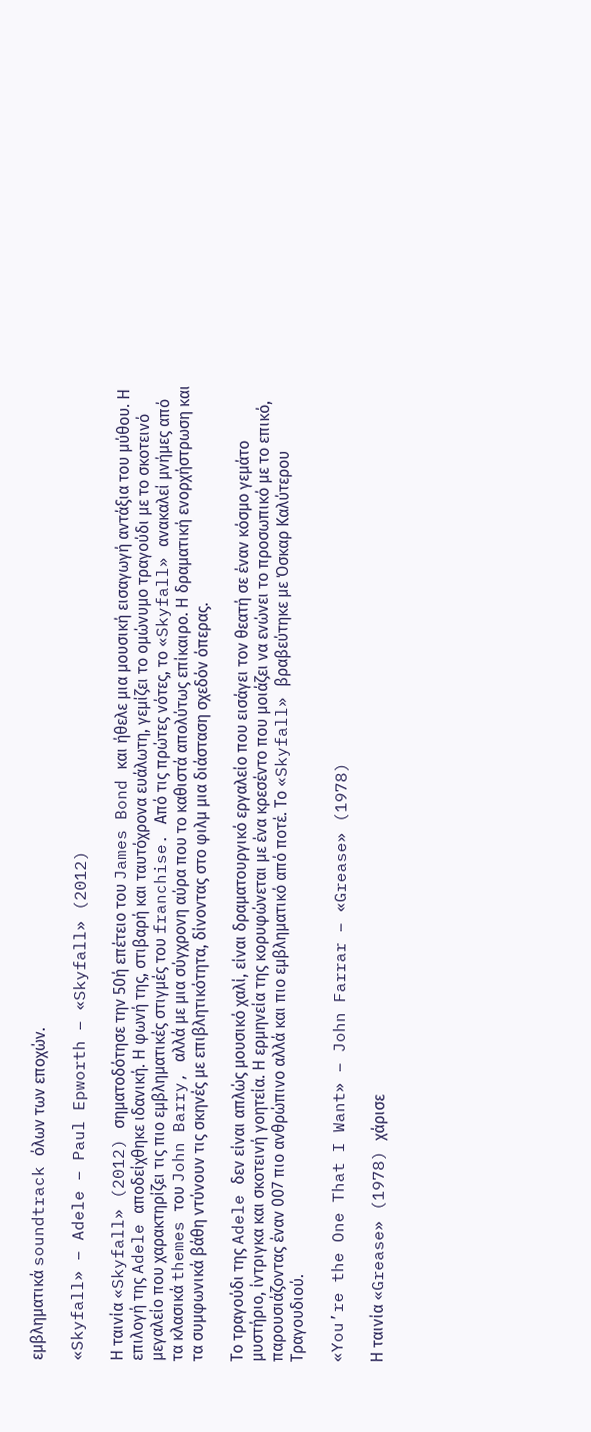εμβληματικά soundtrack όλων των εποχών.

«Skyfall» – Adele – Paul Epworth – «Skyfall» (2012)

Η ταινία «Skyfall» (2012) σηματοδότησε την 50ή επέτειο του James Bond και ήθελε μια μουσική εισαγωγή αντάξια του μύθου. Η επιλογή της Adele αποδείχθηκε ιδανική. Η φωνή της, στιβαρή και ταυτόχρονα ευάλωτη, γεμίζει το ομώνυμο τραγούδι με το σκοτεινό μεγαλείο που χαρακτηρίζει τις πιο εμβληματικές στιγμές του franchise. Από τις πρώτες νότες, το «Skyfall» ανακαλεί μνήμες από τα κλασικά themes του John Barry, αλλά με μια σύγχρονη αύρα που το καθιστά απολύτως επίκαιρο. Η δραματική ενορχήστρωση και τα συμφωνικά βάθη ντύνουν τις σκηνές με επιβλητικότητα, δίνοντας στο φιλμ μια διάσταση σχεδόν όπερας.

Το τραγούδι της Adele δεν είναι απλώς μουσικό χαλί, είναι δραματουργικό εργαλείο που εισάγει τον θεατή σε έναν κόσμο γεμάτο μυστήριο, ίντριγκα και σκοτεινή γοητεία. Η ερμηνεία της κορυφώνεται με ένα κρεσέντο που μοιάζει να ενώνει το προσωπικό με το επικό, παρουσιάζοντας έναν 007 πιο ανθρώπινο αλλά και πιο εμβληματικό από ποτέ. Το «Skyfall» βραβεύτηκε με Όσκαρ Καλύτερου Τραγουδιού.

«You’re the One That I Want» – John Farrar – «Grease» (1978)

Η ταινία «Grease» (1978) χάρισε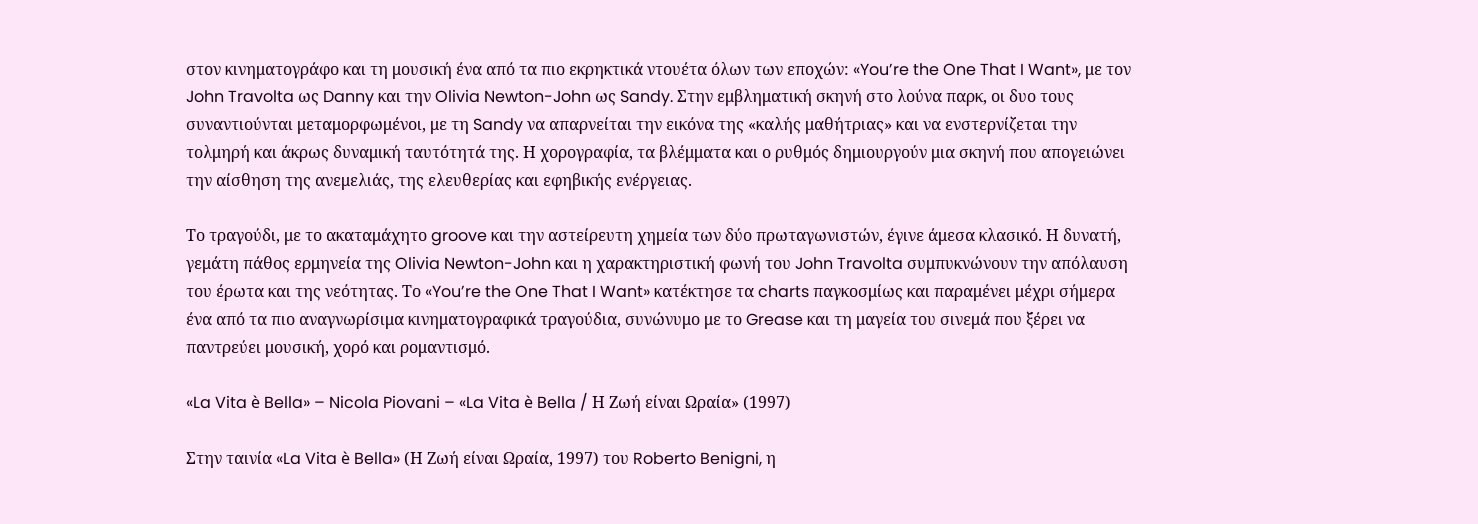στον κινηματογράφο και τη μουσική ένα από τα πιο εκρηκτικά ντουέτα όλων των εποχών: «You’re the One That I Want», με τον John Travolta ως Danny και την Olivia Newton-John ως Sandy. Στην εμβληματική σκηνή στο λούνα παρκ, οι δυο τους συναντιούνται μεταμορφωμένοι, με τη Sandy να απαρνείται την εικόνα της «καλής μαθήτριας» και να ενστερνίζεται την τολμηρή και άκρως δυναμική ταυτότητά της. Η χορογραφία, τα βλέμματα και ο ρυθμός δημιουργούν μια σκηνή που απογειώνει την αίσθηση της ανεμελιάς, της ελευθερίας και εφηβικής ενέργειας.

Το τραγούδι, με το ακαταμάχητο groove και την αστείρευτη χημεία των δύο πρωταγωνιστών, έγινε άμεσα κλασικό. Η δυνατή, γεμάτη πάθος ερμηνεία της Olivia Newton-John και η χαρακτηριστική φωνή του John Travolta συμπυκνώνουν την απόλαυση του έρωτα και της νεότητας. Το «You’re the One That I Want» κατέκτησε τα charts παγκοσμίως και παραμένει μέχρι σήμερα ένα από τα πιο αναγνωρίσιμα κινηματογραφικά τραγούδια, συνώνυμο με το Grease και τη μαγεία του σινεμά που ξέρει να παντρεύει μουσική, χορό και ρομαντισμό.

«La Vita è Bella» – Nicola Piovani – «La Vita è Bella / Η Ζωή είναι Ωραία» (1997)

Στην ταινία «La Vita è Bella» (Η Ζωή είναι Ωραία, 1997) του Roberto Benigni, η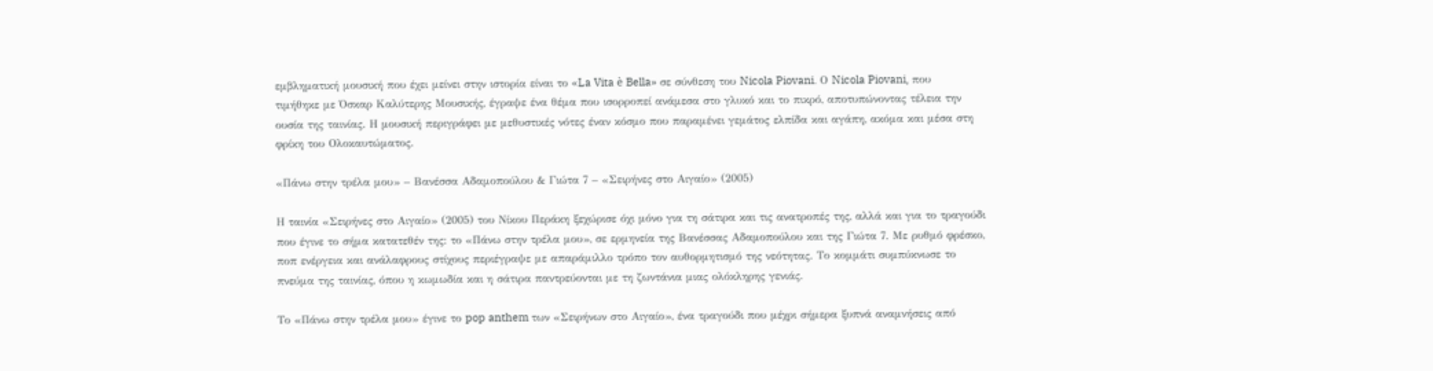εμβληματική μουσική που έχει μείνει στην ιστορία είναι το «La Vita è Bella» σε σύνθεση του Nicola Piovani. Ο Nicola Piovani, που τιμήθηκε με Όσκαρ Καλύτερης Μουσικής, έγραψε ένα θέμα που ισορροπεί ανάμεσα στο γλυκό και το πικρό, αποτυπώνοντας τέλεια την ουσία της ταινίας. Η μουσική περιγράφει με μεθυστικές νότες έναν κόσμο που παραμένει γεμάτος ελπίδα και αγάπη, ακόμα και μέσα στη φρίκη του Ολοκαυτώματος.

«Πάνω στην τρέλα μου» – Βανέσσα Αδαμοπούλου & Γιώτα 7 – «Σειρήνες στο Αιγαίο» (2005)

Η ταινία «Σειρήνες στο Αιγαίο» (2005) του Νίκου Περάκη ξεχώρισε όχι μόνο για τη σάτιρα και τις ανατροπές της, αλλά και για το τραγούδι που έγινε το σήμα κατατεθέν της: το «Πάνω στην τρέλα μου», σε ερμηνεία της Βανέσσας Αδαμοπούλου και της Γιώτα 7. Με ρυθμό φρέσκο, ποπ ενέργεια και ανάλαφρους στίχους περιέγραψε με απαράμιλλο τρόπο τον αυθορμητισμό της νεότητας. Το κομμάτι συμπύκνωσε το πνεύμα της ταινίας, όπου η κωμωδία και η σάτιρα παντρεύονται με τη ζωντάνια μιας ολόκληρης γενιάς.

Το «Πάνω στην τρέλα μου» έγινε το pop anthem των «Σειρήνων στο Αιγαίο», ένα τραγούδι που μέχρι σήμερα ξυπνά αναμνήσεις από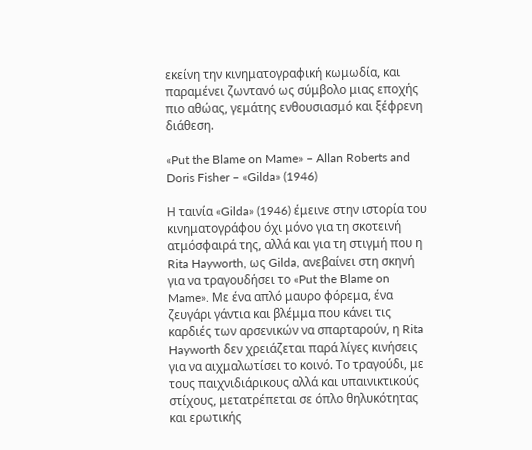εκείνη την κινηματογραφική κωμωδία, και παραμένει ζωντανό ως σύμβολο μιας εποχής πιο αθώας, γεμάτης ενθουσιασμό και ξέφρενη διάθεση.

«Put the Blame on Mame» – Allan Roberts and Doris Fisher – «Gilda» (1946)

Η ταινία «Gilda» (1946) έμεινε στην ιστορία του κινηματογράφου όχι μόνο για τη σκοτεινή ατμόσφαιρά της, αλλά και για τη στιγμή που η Rita Hayworth, ως Gilda, ανεβαίνει στη σκηνή για να τραγουδήσει το «Put the Blame on Mame». Με ένα απλό μαυρο φόρεμα, ένα ζευγάρι γάντια και βλέμμα που κάνει τις καρδιές των αρσενικών να σπαρταρούν, η Rita  Hayworth δεν χρειάζεται παρά λίγες κινήσεις για να αιχμαλωτίσει το κοινό. Το τραγούδι, με τους παιχνιδιάρικους αλλά και υπαινικτικούς στίχους, μετατρέπεται σε όπλο θηλυκότητας και ερωτικής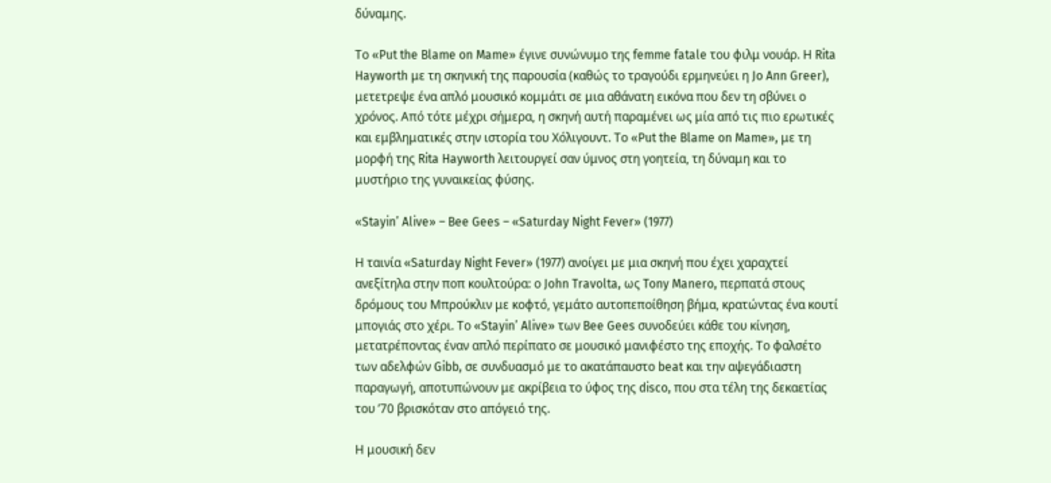δύναμης.

Το «Put the Blame on Mame» έγινε συνώνυμο της femme fatale του φιλμ νουάρ. Η Rita Hayworth με τη σκηνική της παρουσία (καθώς το τραγούδι ερμηνεύει η Jo Ann Greer), μετετρεψε ένα απλό μουσικό κομμάτι σε μια αθάνατη εικόνα που δεν τη σβύνει ο χρόνος. Από τότε μέχρι σήμερα, η σκηνή αυτή παραμένει ως μία από τις πιο ερωτικές και εμβληματικές στην ιστορία του Χόλιγουντ. Το «Put the Blame on Mame», με τη μορφή της Rita Hayworth λειτουργεί σαν ύμνος στη γοητεία, τη δύναμη και το μυστήριο της γυναικείας φύσης.

«Stayin’ Alive» – Bee Gees – «Saturday Night Fever» (1977)

Η ταινία «Saturday Night Fever» (1977) ανοίγει με μια σκηνή που έχει χαραχτεί ανεξίτηλα στην ποπ κουλτούρα: ο John Travolta, ως Tony Manero, περπατά στους δρόμους του Μπρούκλιν με κοφτό, γεμάτο αυτοπεποίθηση βήμα, κρατώντας ένα κουτί μπογιάς στο χέρι. Το «Stayin’ Alive» των Bee Gees συνοδεύει κάθε του κίνηση, μετατρέποντας έναν απλό περίπατο σε μουσικό μανιφέστο της εποχής. Το φαλσέτο των αδελφών Gibb, σε συνδυασμό με το ακατάπαυστο beat και την αψεγάδιαστη παραγωγή, αποτυπώνουν με ακρίβεια το ύφος της disco, που στα τέλη της δεκαετίας του ’70 βρισκόταν στο απόγειό της.

Η μουσική δεν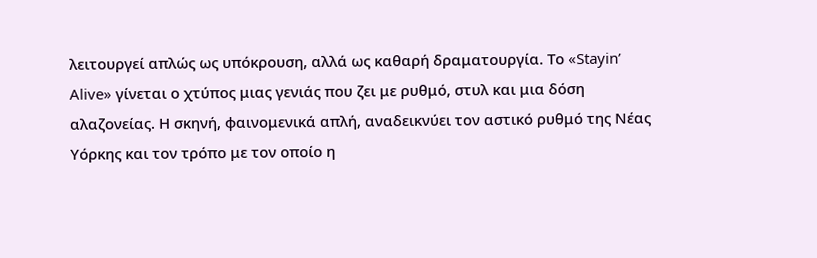λειτουργεί απλώς ως υπόκρουση, αλλά ως καθαρή δραματουργία. Το «Stayin’ Alive» γίνεται ο χτύπος μιας γενιάς που ζει με ρυθμό, στυλ και μια δόση αλαζονείας. Η σκηνή, φαινομενικά απλή, αναδεικνύει τον αστικό ρυθμό της Νέας Υόρκης και τον τρόπο με τον οποίο η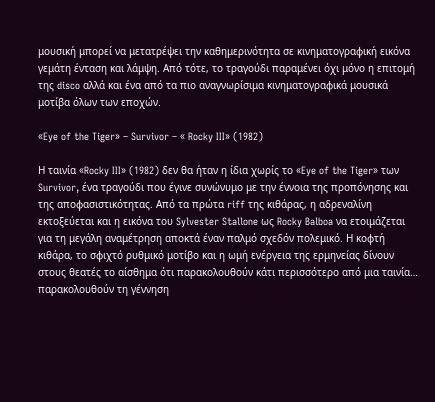μουσική μπορεί να μετατρέψει την καθημερινότητα σε κινηματογραφική εικόνα γεμάτη ένταση και λάμψη. Από τότε, το τραγούδι παραμένει όχι μόνο η επιτομή της disco αλλά και ένα από τα πιο αναγνωρίσιμα κινηματογραφικά μουσικά μοτίβα όλων των εποχών.

«Eye of the Tiger» – Survivor – « Rocky III» (1982)

Η ταινία «Rocky III» (1982) δεν θα ήταν η ίδια χωρίς το «Eye of the Tiger» των Survivor, ένα τραγούδι που έγινε συνώνυμο με την έννοια της προπόνησης και της αποφασιστικότητας. Από τα πρώτα riff της κιθάρας, η αδρεναλίνη εκτοξεύεται και η εικόνα του Sylvester Stallone ως Rocky Balboa να ετοιμάζεται για τη μεγάλη αναμέτρηση αποκτά έναν παλμό σχεδόν πολεμικό. Η κοφτή κιθάρα, το σφιχτό ρυθμικό μοτίβο και η ωμή ενέργεια της ερμηνείας δίνουν στους θεατές το αίσθημα ότι παρακολουθούν κάτι περισσότερο από μια ταινία… παρακολουθούν τη γέννηση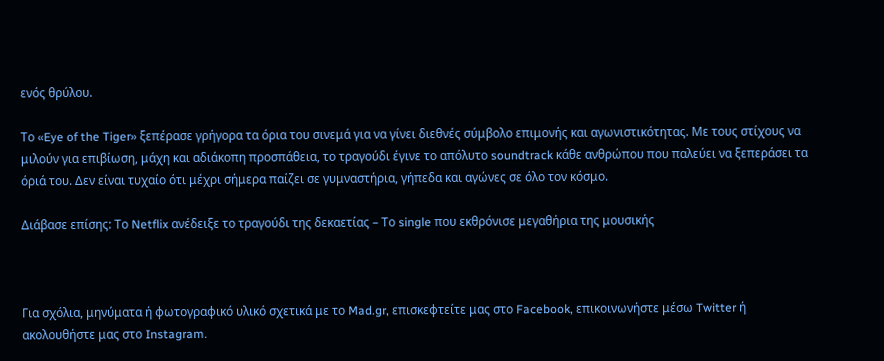ενός θρύλου.

Το «Eye of the Tiger» ξεπέρασε γρήγορα τα όρια του σινεμά για να γίνει διεθνές σύμβολο επιμονής και αγωνιστικότητας. Με τους στίχους να μιλούν για επιβίωση, μάχη και αδιάκοπη προσπάθεια, το τραγούδι έγινε το απόλυτο soundtrack κάθε ανθρώπου που παλεύει να ξεπεράσει τα όριά του. Δεν είναι τυχαίο ότι μέχρι σήμερα παίζει σε γυμναστήρια, γήπεδα και αγώνες σε όλο τον κόσμο.

Διάβασε επίσης: Το Netflix ανέδειξε το τραγούδι της δεκαετίας – Το single που εκθρόνισε μεγαθήρια της μουσικής



Για σχόλια, μηνύματα ή φωτογραφικό υλικό σχετικά με το Mad.gr, επισκεφτείτε μας στο Facebook, επικοινωνήστε μέσω Twitter ή ακολουθήστε μας στο Instagram.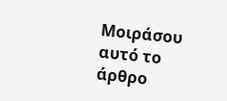Μοιράσου αυτό το άρθρο